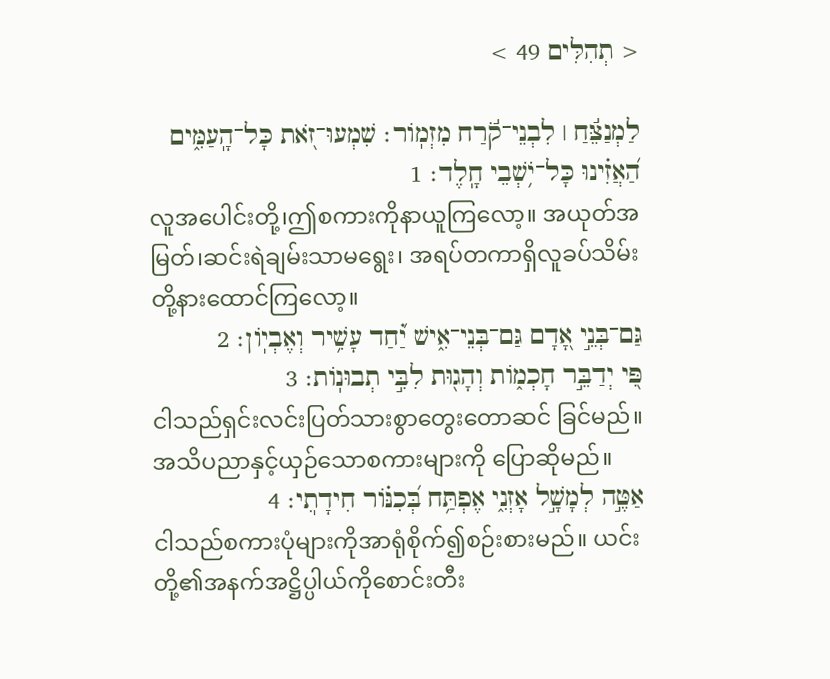< תְהִלִּים 49 >

לַמְנַצֵּ֬חַ ׀ לִבְנֵי־קֹ֬רַח מִזְמֹֽור׃ שִׁמְעוּ־זֹ֭את כָּל־הָֽעַמִּ֑ים הַ֝אֲזִ֗ינוּ כָּל־יֹ֥שְׁבֵי חָֽלֶד׃ 1
လူအပေါင်းတို့၊ဤစကားကိုနာယူကြလော့။ အယုတ်အမြတ်၊ဆင်းရဲချမ်းသာမရွေး၊ အရပ်တကာရှိလူခပ်သိမ်းတို့နားထောင်ကြလော့။
גַּם־בְּנֵ֣י אָ֭דָם גַּם־בְּנֵי־אִ֑ישׁ יַ֝֗חַד עָשִׁ֥יר וְאֶבְיֹֽון׃ 2
פִּ֭י יְדַבֵּ֣ר חָכְמֹ֑ות וְהָג֖וּת לִבִּ֣י תְבוּנֹֽות׃ 3
ငါသည်ရှင်းလင်းပြတ်သားစွာတွေးတောဆင် ခြင်မည်။ အသိပညာနှင့်ယှဉ်သောစကားများကို ပြောဆိုမည်။
אַטֶּ֣ה לְמָשָׁ֣ל אָזְנִ֑י אֶפְתַּ֥ח בְּ֝כִנֹּ֗ור חִידָתֽ͏ִי׃ 4
ငါသည်စကားပုံများကိုအာရုံစိုက်၍စဉ်းစားမည်။ ယင်းတို့၏အနက်အဋ္ဌိပ္ပါယ်ကိုစောင်းတီး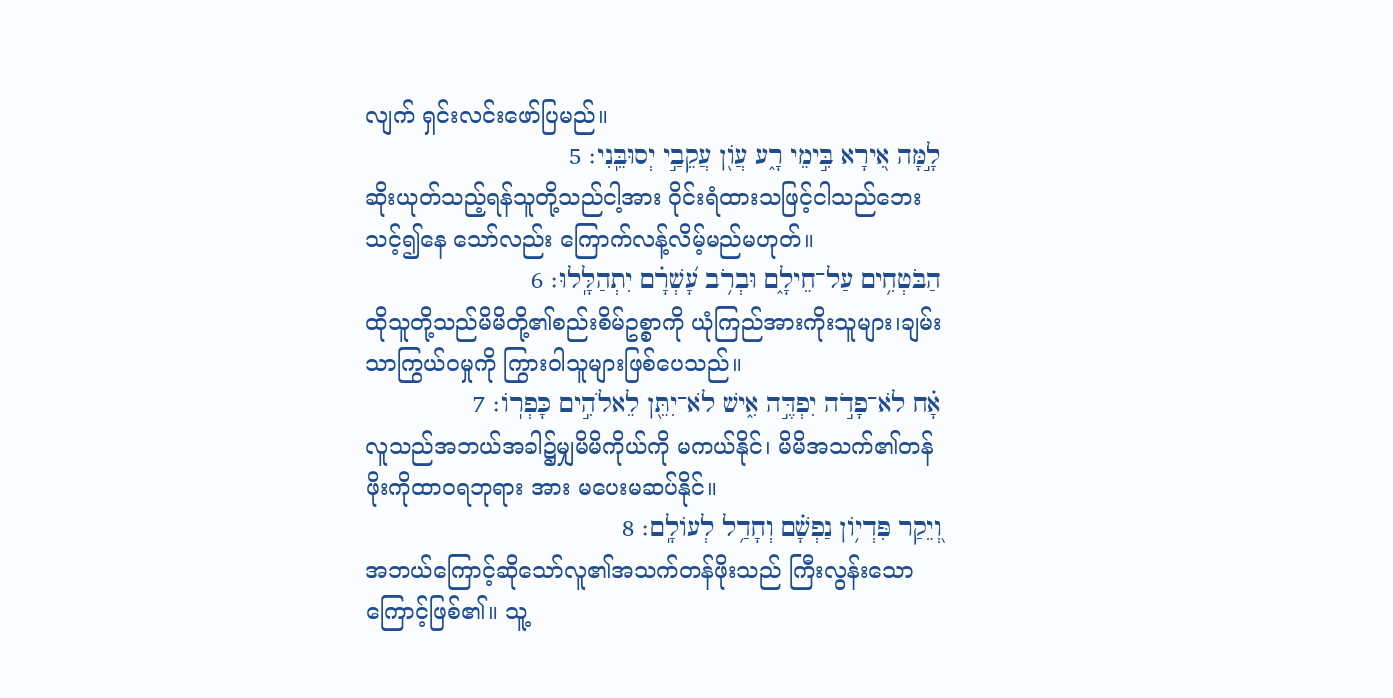လျက် ရှင်းလင်းဖော်ပြမည်။
לָ֣מָּה אִ֭ירָא בִּ֣ימֵי רָ֑ע עֲוֹ֖ן עֲקֵבַ֣י יְסוּבֵּֽנִי׃ 5
ဆိုးယုတ်သည့်ရန်သူတို့သည်ငါ့အား ဝိုင်းရံထားသဖြင့်ငါသည်ဘေးသင့်၍နေ သော်လည်း ကြောက်လန့်လိမ့်မည်မဟုတ်။
הַבֹּטְחִ֥ים עַל־חֵילָ֑ם וּבְרֹ֥ב עָ֝שְׁרָ֗ם יִתְהַלָּֽלוּ׃ 6
ထိုသူတို့သည်မိမိတို့၏စည်းစိမ်ဥစ္စာကို ယုံကြည်အားကိုးသူများ၊ချမ်းသာကြွယ်ဝမှုကို ကြွားဝါသူများဖြစ်ပေသည်။
אָ֗ח לֹא־פָדֹ֣ה יִפְדֶּ֣ה אִ֑ישׁ לֹא־יִתֵּ֖ן לֵאלֹהִ֣ים כָּפְרֹֽו׃ 7
လူသည်အဘယ်အခါ၌မျှမိမိကိုယ်ကို မကယ်နိုင်၊ မိမိအသက်၏တန်ဖိုးကိုထာဝရဘုရား အား မပေးမဆပ်နိုင်။
וְ֭יֵקַר פִּדְיֹ֥ון נַפְשָׁ֗ם וְחָדַ֥ל לְעֹולָֽם׃ 8
အဘယ်ကြောင့်ဆိုသော်လူ၏အသက်တန်ဖိုးသည် ကြီးလွန်းသောကြောင့်ဖြစ်၏။ သူ့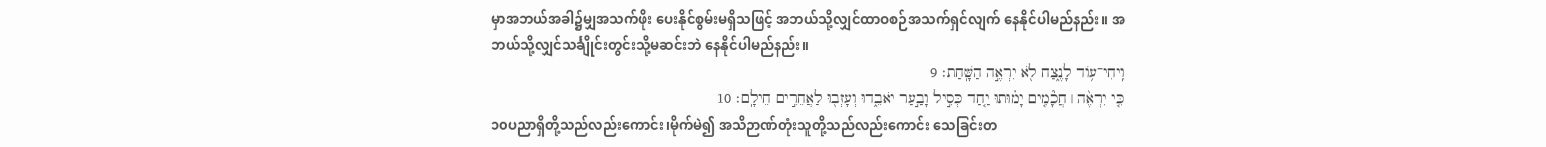မှာအဘယ်အခါ၌မျှအသက်ဖိုး ပေးနိုင်စွမ်းမရှိသဖြင့် အဘယ်သို့လျှင်ထာဝစဉ်အသက်ရှင်လျက် နေနိုင်ပါမည်နည်း။ အဘယ်သို့လျှင်သင်္ချိုင်းတွင်းသို့မဆင်းဘဲ နေနိုင်ပါမည်နည်း။
וִֽיחִי־עֹ֥וד לָנֶ֑צַח לֹ֖א יִרְאֶ֣ה הַשָּֽׁחַת׃ 9
כִּ֤י יִרְאֶ֨ה ׀ חֲכָ֘מִ֤ים יָמ֗וּתוּ יַ֤חַד כְּסִ֣יל וָבַ֣עַר יֹאבֵ֑דוּ וְעָזְב֖וּ לַאֲחֵרִ֣ים חֵילָֽם׃ 10
၁၀ပညာရှိတို့သည်လည်းကောင်း၊မိုက်မဲ၍ အသိဉာဏ်တုံးသူတို့သည်လည်းကောင်း သေခြင်းတ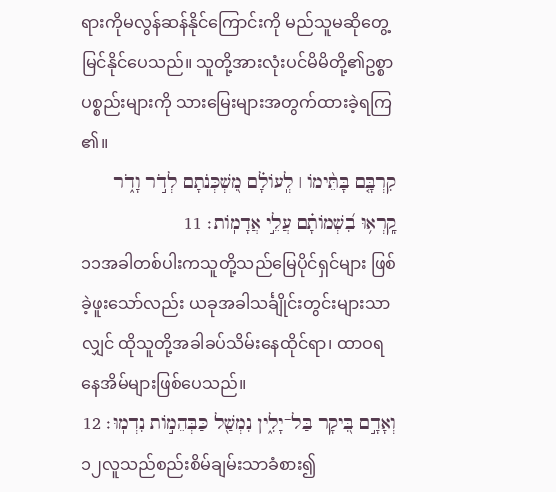ရားကိုမလွန်ဆန်နိုင်ကြောင်းကို မည်သူမဆိုတွေ့မြင်နိုင်ပေသည်။ သူတို့အားလုံးပင်မိမိတို့၏ဥစ္စာပစ္စည်းများကို သားမြေးများအတွက်ထားခဲ့ရကြ၏။
קִרְבָּ֤ם בָּתֵּ֨ימֹו ׀ לְֽעֹולָ֗ם מִ֭שְׁכְּנֹתָם לְדֹ֣ר וָדֹ֑ר קָֽרְא֥וּ בִ֝שְׁמֹותָ֗ם עֲלֵ֣י אֲדָמֹֽות׃ 11
၁၁အခါတစ်ပါးကသူတို့သည်မြေပိုင်ရှင်များ ဖြစ်ခဲ့ဖူးသော်လည်း ယခုအခါသင်္ချိုင်းတွင်းများသာလျှင် ထိုသူတို့အခါခပ်သိမ်းနေထိုင်ရာ၊ ထာဝရနေအိမ်များဖြစ်ပေသည်။
וְאָדָ֣ם בִּ֭יקָר בַּל־יָלִ֑ין נִמְשַׁ֖ל כַּבְּהֵמֹ֣ות נִדְמֽוּ׃ 12
၁၂လူသည်စည်းစိမ်ချမ်းသာခံစား၍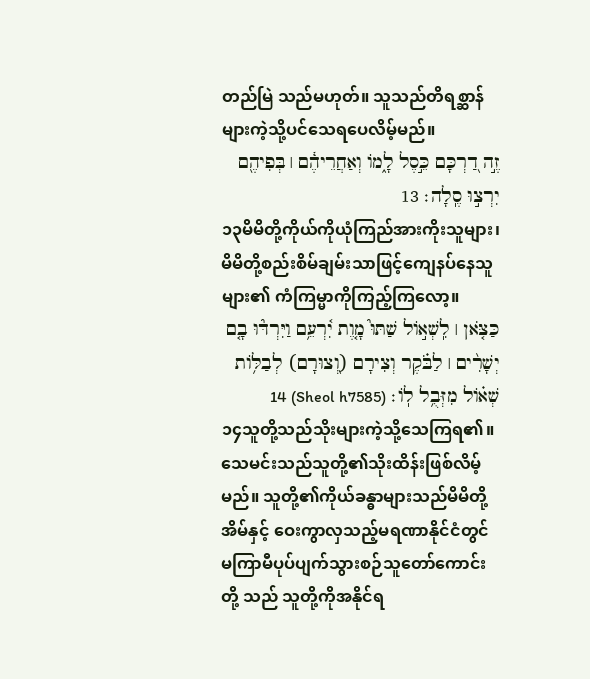တည်မြဲ သည်မဟုတ်။ သူသည်တိရစ္ဆာန်များကဲ့သို့ပင်သေရပေလိမ့်မည်။
זֶ֣ה דַ֭רְכָּם כֵּ֣סֶל לָ֑מֹו וְאַחֲרֵיהֶ֓ם ׀ בְּפִיהֶ֖ם יִרְצ֣וּ סֶֽלָה׃ 13
၁၃မိမိတို့ကိုယ်ကိုယုံကြည်အားကိုးသူများ၊ မိမိတို့စည်းစိမ်ချမ်းသာဖြင့်ကျေနပ်နေသူ များ၏ ကံကြမ္မာကိုကြည့်ကြလော့။
כַּצֹּ֤אן ׀ לִֽשְׁאֹ֣ול שַׁתּוּ֮ מָ֤וֶת יִ֫רְעֵ֥ם וַיִּרְדּ֘וּ בָ֤ם יְשָׁרִ֨ים ׀ לַבֹּ֗קֶר וְצִירָם (וְ֭צוּרָם) לְבַלֹּ֥ות שְׁאֹ֗ול מִזְּבֻ֥ל לֹֽו׃ (Sheol h7585) 14
၁၄သူတို့သည်သိုးများကဲ့သို့သေကြရ၏။ သေမင်းသည်သူတို့၏သိုးထိန်းဖြစ်လိမ့်မည်။ သူတို့၏ကိုယ်ခန္ဓာများသည်မိမိတို့အိမ်နှင့် ဝေးကွာလှသည့်မရဏာနိုင်ငံတွင် မကြာမီပုပ်ပျက်သွားစဉ်သူတော်ကောင်းတို့ သည် သူတို့ကိုအနိုင်ရ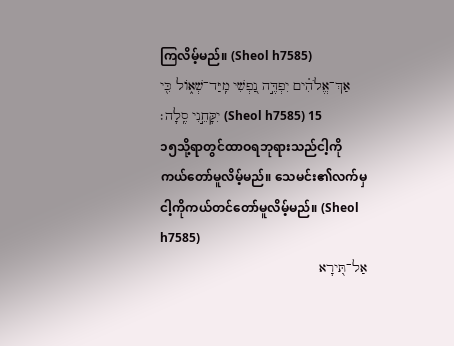ကြလိမ့်မည်။ (Sheol h7585)
אַךְ־אֱלֹהִ֗ים יִפְדֶּ֣ה נַ֭פְשִׁי מִֽיַּד־שְׁאֹ֑ול כִּ֖י יִקָּחֵ֣נִי סֶֽלָה׃ (Sheol h7585) 15
၁၅သို့ရာတွင်ထာဝရဘုရားသည်ငါ့ကို ကယ်တော်မူလိမ့်မည်။ သေမင်း၏လက်မှငါ့ကိုကယ်တင်တော်မူလိမ့်မည်။ (Sheol h7585)
אַל־תִּ֭ירָא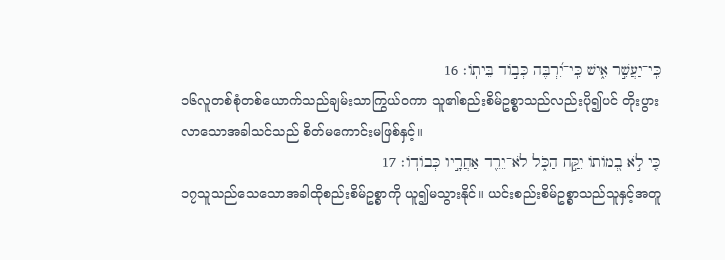כִּֽי־יַעֲשִׁ֣ר אִ֑ישׁ כִּֽי־יִ֝רְבֶּה כְּבֹ֣וד בֵּיתֹֽו׃ 16
၁၆လူတစ်စုံတစ်ယောက်သည်ချမ်းသာကြွယ်ဝကာ သူ၏စည်းစိမ်ဥစ္စာသည်လည်းပို၍ပင် တိုးပွားလာသောအခါသင်သည် စိတ်မကောင်းမဖြစ်နှင့်။
כִּ֤י לֹ֣א בְ֭מֹותֹו יִקַּ֣ח הַכֹּ֑ל לֹא־יֵרֵ֖ד אַחֲרָ֣יו כְּבֹודֹֽו׃ 17
၁၇သူသည်သေသောအခါထိုစည်းစိမ်ဥစ္စာကို ယူ၍မသွားနိုင်။ ယင်းစည်းစိမ်ဥစ္စာသည်သူနှင့်အတူ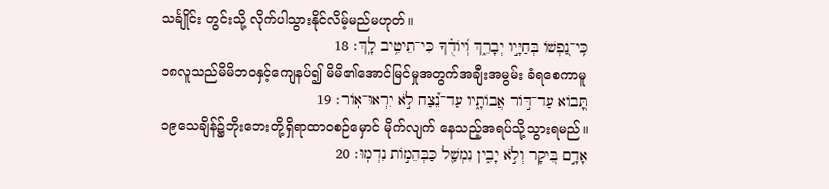သင်္ချိုင်း တွင်းသို့ လိုက်ပါသွားနိုင်လိမ့်မည်မဟုတ်။
כִּֽי־נַ֭פְשֹׁו בְּחַיָּ֣יו יְבָרֵ֑ךְ וְ֝יֹודֻ֗ךָ כִּי־תֵיטִ֥יב לָֽךְ׃ 18
၁၈လူသည်မိမိဘဝနှင့်ကျေနပ်၍ မိမိ၏အောင်မြင်မှုအတွက်အချီးအမွမ်း ခံရစေကာမူ
תָּ֭בֹוא עַד־דֹּ֣ור אֲבֹותָ֑יו עַד־נֵ֝֗צַח לֹ֣א יִרְאוּ־אֹֽור׃ 19
၁၉သေချိန်၌ဘိုးဘေးတို့ရှိရာထာဝစဉ်မှောင် မိုက်လျက် နေသည့်အရပ်သို့သွားရမည်။
אָדָ֣ם בִּ֭יקָר וְלֹ֣א יָבִ֑ין נִמְשַׁ֖ל כַּבְּהֵמֹ֣ות נִדְמֽוּ׃ 20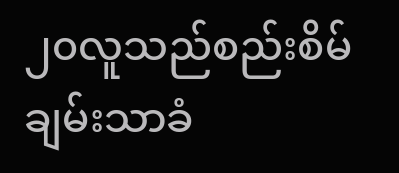၂၀လူသည်စည်းစိမ်ချမ်းသာခံ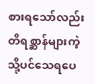စားရသော်လည်း တိရစ္ဆာန်များကဲ့သို့ပင်သေရပေ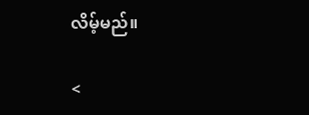လိမ့်မည်။

<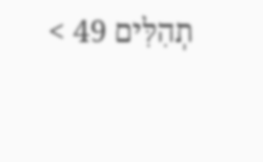תְהִלִּים 49 >